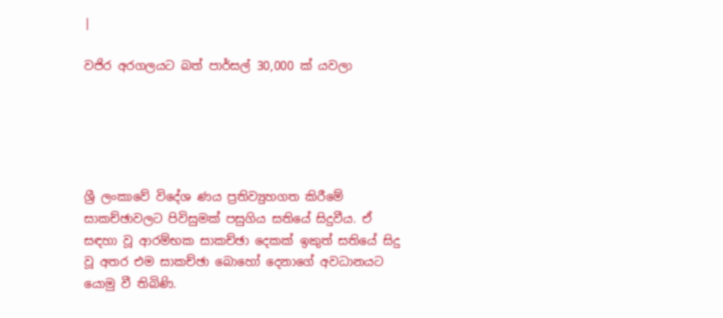|

වජිර අරගලයට බත් පාර්සල් 30,000 ක් යවලා





ශ්‍රී ලංකාවේ විදේශ ණය ප්‍රතිව්‍යුහගත කිරීමේ සාකච්ඡාවලට පිවිසුමක් පසුගිය සතියේ සිදුවීය. ඒ සඳහා වූ ආරම්භක සාකච්ඡා දෙකක් ඉකුත් සතියේ සිදු වූ අතර එම සාකච්ඡා බොහෝ දෙනාගේ අවධානයට යොමු වී තිබිණි.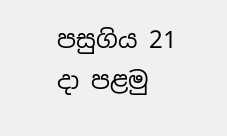පසුගිය 21 දා පළමු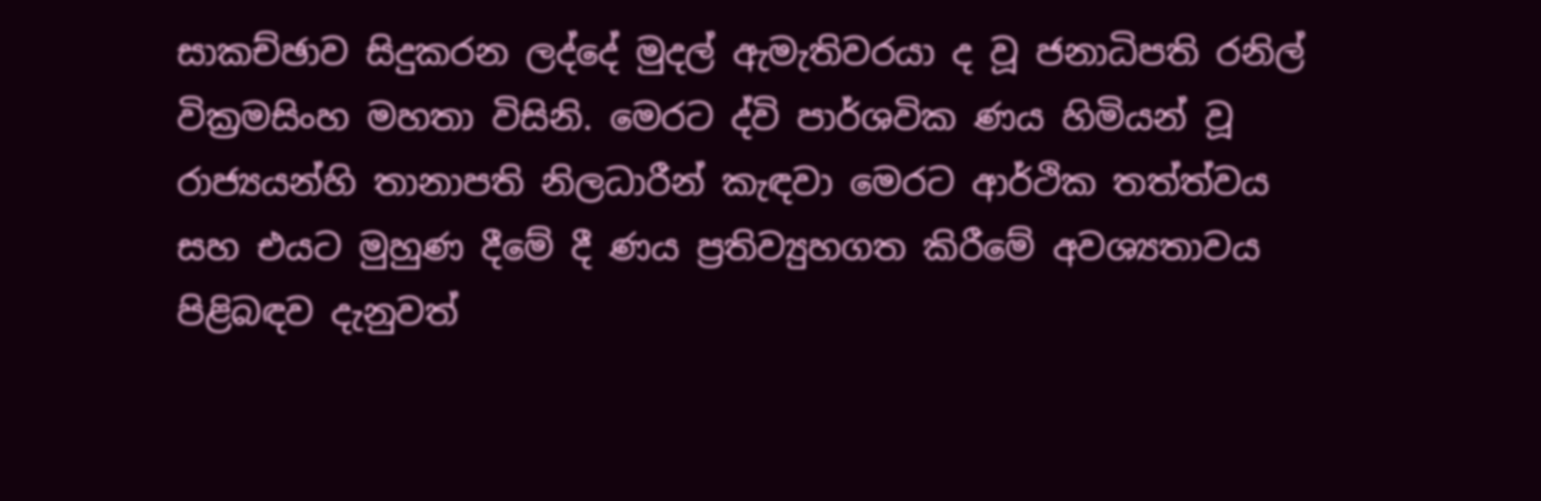සාකච්ඡාව සිදුකරන ලද්දේ මුදල් ඇමැතිවරයා ද වූ ජනාධිපති රනිල් වික්‍රමසිංහ මහතා විසිනි. මෙරට ද්වි පාර්ශවික ණය හිමියන් වූ රාජ්‍යයන්හි තානාපති නිලධාරීන් කැඳවා මෙරට ආර්ථික තත්ත්වය සහ එයට මුහුණ දීමේ දී ණය ප්‍රතිව්‍යුහගත කිරීමේ අවශ්‍යතාවය පිළිබඳව දැනුවත්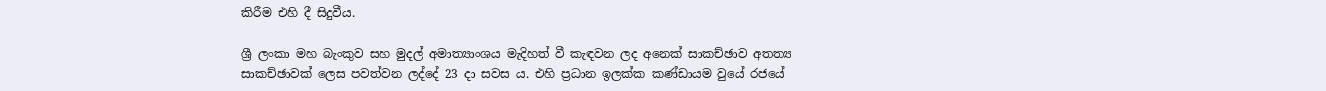කිරීම එහි දී සිදුවීය.

ශ්‍රී ලංකා මහ බැංකුව සහ මුදල් අමාත්‍යාංශය මැදිහත් වී කැඳවන ලද අනෙක් සාකච්ඡාව අතත්‍ය සාකච්ඡාවක් ලෙස පවත්වන ලද්දේ 23 දා සවස ය. එහි ප්‍රධාන ඉලක්ක කණ්ඩායම වුයේ රජයේ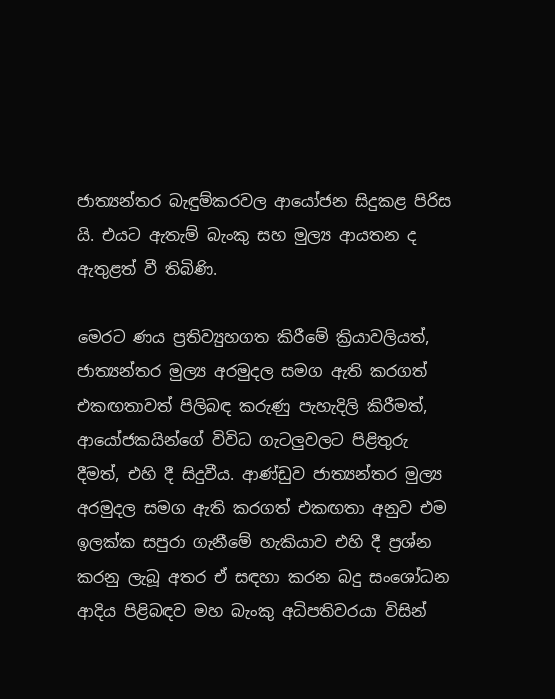ජාත්‍යන්තර බැඳුම්කරවල ආයෝජන සිදුකළ පිරිස යි. එයට ඇතැම් බැංකු සහ මුල්‍ය ආයතන ද ඇතුළත් වී තිබිණි.

මෙරට ණය ප්‍රතිව්‍යුහගත කිරීමේ ක්‍රියාවලියත්, ජාත්‍යන්තර මුල්‍ය අරමුදල සමග ඇති කරගත් එකඟතාවත් පිලිබඳ කරුණු පැහැදිලි කිරීමත්, ආයෝජකයින්ගේ විවිධ ගැටලුවලට පිළිතුරු දීමත්, එහි දී සිදුවීය. ආණ්ඩුව ජාත්‍යන්තර මුල්‍ය අරමුදල සමග ඇති කරගත් එකඟතා අනුව එම ඉලක්ක සපුරා ගැනීමේ හැකියාව එහි දී ප්‍රශ්න කරනු ලැබූ අතර ඒ සඳහා කරන බදු සංශෝධන ආදිය පිළිබඳව මහ බැංකු අධිපතිවරයා විසින්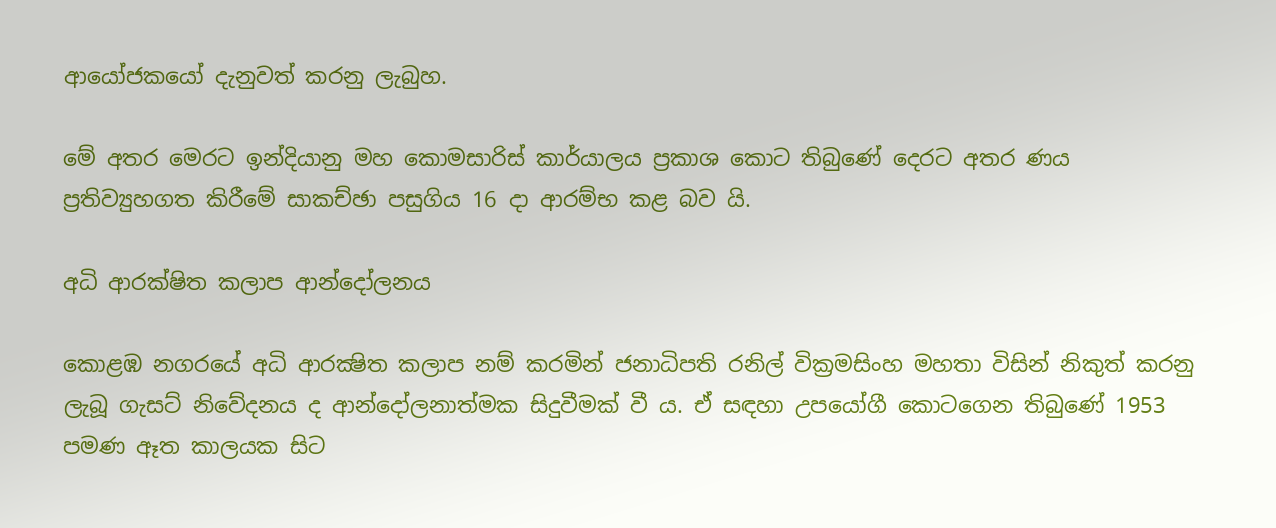ආයෝජකයෝ දැනුවත් කරනු ලැබුහ.

මේ අතර මෙරට ඉන්දියානු මහ කොමසාරිස් කාර්යාලය ප්‍රකාශ කොට තිබුණේ දෙරට අතර ණය ප්‍රතිව්‍යුහගත කිරීමේ සාකච්ඡා පසුගිය 16 දා ආරම්භ කළ බව යි.

අධි ආරක්ෂිත කලාප ආන්දෝලනය

කොළඹ නගරයේ අධි ආරක්‍ෂිත කලාප නම් කරමින් ජනාධිපති රනිල් වික්‍රමසිංහ මහතා විසින් නිකුත් කරනු ලැබූ ගැසට් නිවේදනය ද ආන්දෝලනාත්මක සිදුවීමක් වී ය. ඒ සඳහා උපයෝගී කොටගෙන තිබුණේ 1953 පමණ ඈත කාලයක සිට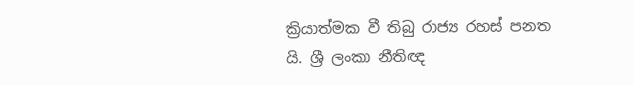ක්‍රියාත්මක වී තිබු රාජ්‍ය රහස් පනත යි. ශ්‍රී ලංකා නීතිඥ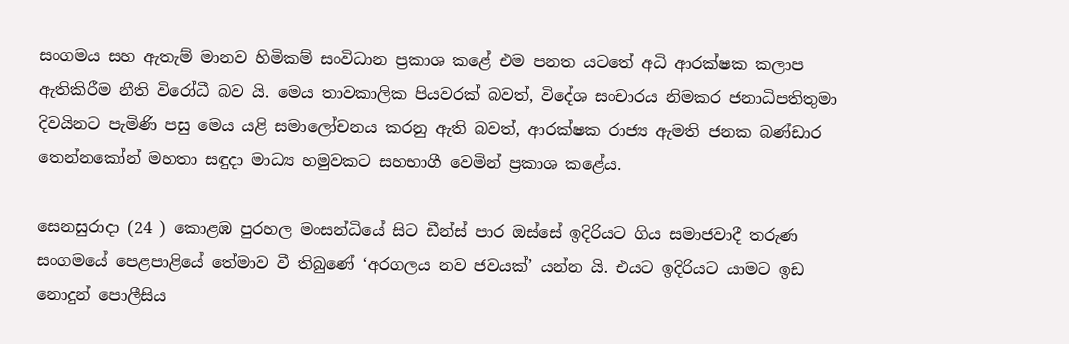සංගමය සහ ඇතැම් මානව හිමිකම් සංවිධාන ප්‍රකාශ කළේ එම පනත යටතේ අධි ආරක්ෂක කලාප ඇතිකිරීම නීති විරෝධී බව යි. මෙය තාවකාලික පියවරක් බවත්, විදේශ සංචාරය නිමකර ජනාධිපතිතුමා දිවයිනට පැමිණි පසු මෙය යළි සමාලෝචනය කරනු ඇති බවත්, ආරක්ෂක රාජ්‍ය ඇමති ජනක බණ්ඩාර තෙන්නකෝන් මහතා සඳුදා මාධ්‍ය හමුවකට සහභාගී වෙමින් ප්‍රකාශ කළේය.

සෙනසුරාදා (24 ) කොළඹ පුරහල මංසන්ධියේ සිට ඩීන්ස් පාර ඔස්සේ ඉදිරියට ගිය සමාජවාදී තරුණ සංගමයේ පෙළපාළියේ තේමාව වී තිබුණේ ‘අරගලය නව ජවයක්’ යන්න යි. එයට ඉදිරියට යාමට ඉඩ නොදුන් පොලීසිය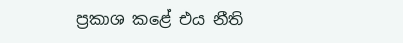ප්‍රකාශ කළේ එය නීති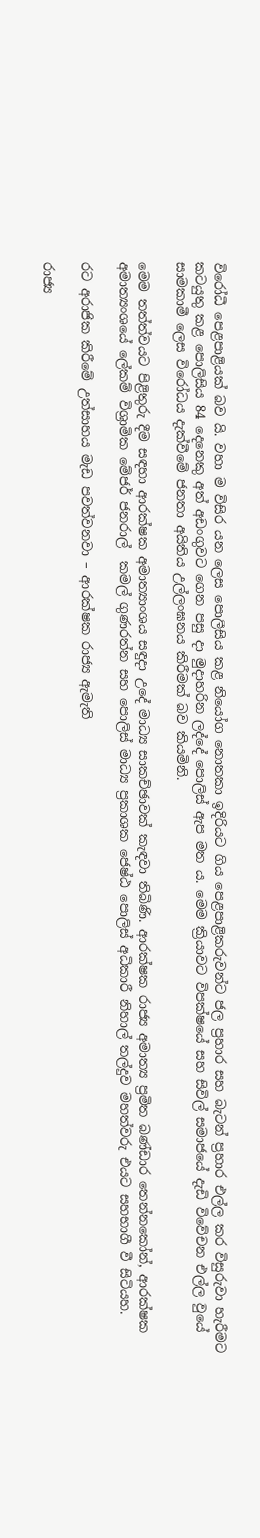විරෝධී පෙළපාළියක් බව යි. වහා ම විසිර යන ලෙස පොලීසිය කළ නියෝග නොතකා ඉදිරියට ගිය පෙළපාළිකරුවන්ට ජල ප්‍රහාර සහ බැටන් ප්‍රහාර එල්ල කර විසුරුවා හැරීමට කටයුතු කළ පොලිසිය 84 දෙනෙකු අත් අඩංගුවට ගෙන පසු දා මුදාහරින ලද්දේ පොලිස් ඇප මත ය. මෙම ක්‍රියාවට විපක්ෂයේ සහ සිවිල් සමාජයේ දැඩි විවේචන එල්ල වුයේ  සාමකාමී ලෙස විරෝධය දැක්වීමේ ජනතා අයිතිය උල්ලංඝනය කිරීමක් බව කියමිනි.

මෙම තත්ත්වයට පිළිතුරු දීම සඳහා ආරක්ෂක අමාත්‍යාංශය සඳුදා උදේ මාධ්‍ය සාකච්ඡාවක් කැඳවා තිබිණි. ආරක්ෂක රාජ්‍ය අමාත්‍ය ප්‍රමිත බණ්ඩාර තෙන්නකෝන්, ආරක්ෂක අමාත්‍යංශයේ ලේකම් විශ්‍රාමික මේජර් ජනරාල්  කමල් ගුණරත්න සහ පොලිස් මාධ්‍ය ප්‍රකාශක ජෙෂ්ඨ පොලිස් අධිකාරී නිහාල් තල්දුව මහත්වරු එයට සහභාගී වී සිටියහ.

රට අරාජික කිරීමේ උත්සාහය මැඩ පවත්වනවා – ආරක්ෂක රාජ්‍ය ඇමැති

රාජ්‍ය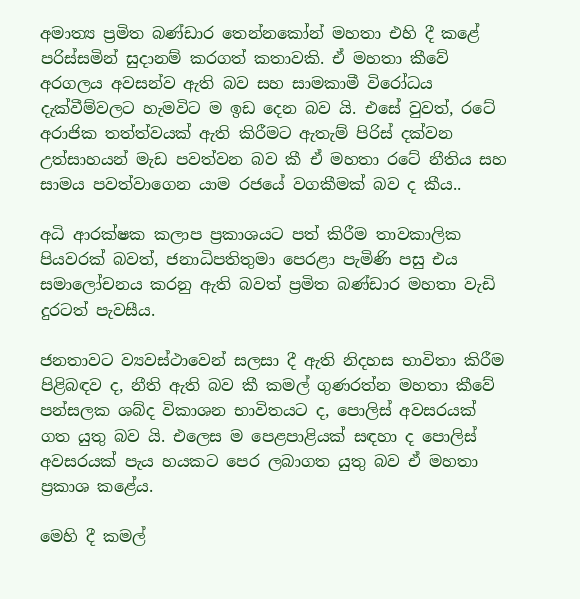අමාත්‍ය ප්‍රමිත බණ්ඩාර තෙන්නකෝන් මහතා එහි දී කළේ පරිස්සමින් සුදානම් කරගත් කතාවකි. ඒ මහතා කීවේ අරගලය අවසන්ව ඇති බව සහ සාමකාමී විරෝධය දැක්වීම්වලට හැමවිට ම ඉඩ දෙන බව යි. එසේ වුවත්, රටේ අරාජික තත්ත්වයක් ඇති කිරීමට ඇතැම් පිරිස් දක්වන උත්සාහයන් මැඩ පවත්වන බව කී ඒ මහතා රටේ නීතිය සහ සාමය පවත්වාගෙන යාම රජයේ වගකීමක් බව ද කීය..

අධි ආරක්ෂක කලාප ප්‍රකාශයට පත් කිරීම තාවකාලික පියවරක් බවත්, ජනාධිපතිතුමා පෙරළා පැමිණි පසු එය සමාලෝචනය කරනු ඇති බවත් ප්‍රමිත බණ්ඩාර මහතා වැඩි දුරටත් පැවසීය.

ජනතාවට ව්‍යවස්ථාවෙන් සලසා දී ඇති නිදහස භාවිතා කිරීම පිළිබඳව ද, නීති ඇති බව කී කමල් ගුණරත්න මහතා කීවේ පන්සලක ශබ්ද විකාශන භාවිතයට ද, පොලිස් අවසරයක් ගත යුතු බව යි. එලෙස ම පෙළපාළියක් සඳහා ද පොලිස් අවසරයක් පැය හයකට පෙර ලබාගත යුතු බව ඒ මහතා ප්‍රකාශ කළේය.

මෙහි දී කමල්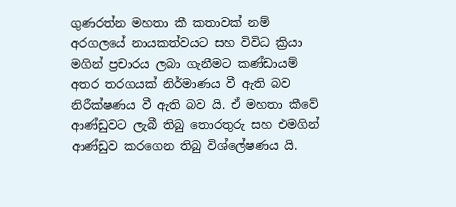ගුණරත්න මහතා කී කතාවක් නම් අරගලයේ නායකත්වයට සහ විවිධ ක්‍රියා මගින් ප්‍රචාරය ලබා ගැනීමට කණ්ඩායම් අතර තරගයක් නිර්මාණය වී ඇති බව නිරීක්ෂණය වී ඇති බව යි. ඒ මහතා කීවේ ආණ්ඩුවට ලැබී තිබු තොරතුරු සහ එමගින් ආණ්ඩුව කරගෙන තිබු විශ්ලේෂණය යි.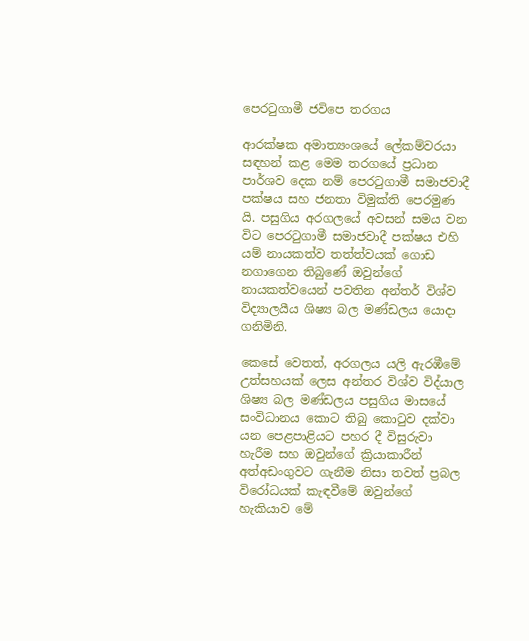පෙරටුගාමී ජවිපෙ තරගය

ආරක්ෂක අමාත්‍යංශයේ ලේකම්වරයා සඳහන් කළ මෙම තරගයේ ප්‍රධාන පාර්ශව දෙක නම් පෙරටුගාමී සමාජවාදී පක්ෂය සහ ජනතා විමුක්ති පෙරමුණ යි. පසුගිය අරගලයේ අවසන් සමය වන විට පෙරටුගාමී සමාජවාදී පක්ෂය එහි යම් නායකත්ව තත්ත්වයක් ගොඩ නගාගෙන තිබුණේ ඔවුන්ගේ නායකත්වයෙන් පවතින අන්තර් විශ්ව විද්‍යාලයීය ශිෂ්‍ය බල මණ්ඩලය යොදා ගනිමිනි.

කෙසේ වෙතත්, අරගලය යලි ඇරඹීමේ උත්සහයක් ලෙස අන්තර විශ්ව විද්යාල ශිෂ්‍ය බල මණ්ඩලය පසුගිය මාසයේ සංවිධානය කොට තිබු කොටුව දක්වා යන පෙළපාළියට පහර දී විසුරුවා හැරීම සහ ඔවුන්ගේ ක්‍රියාකාරීන් අත්අඩංගුවට ගැනීම නිසා තවත් ප්‍රබල විරෝධයක් කැඳවීමේ ඔවුන්ගේ හැකියාව මේ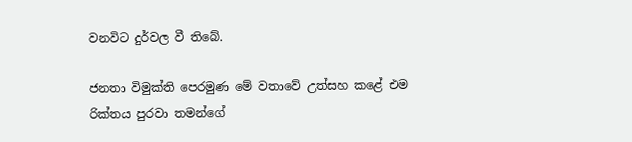වනවිට දුර්වල වී තිබේ.

ජනතා විමුක්ති පෙරමුණ මේ වතාවේ උත්සහ කළේ එම රික්තය පුරවා තමන්ගේ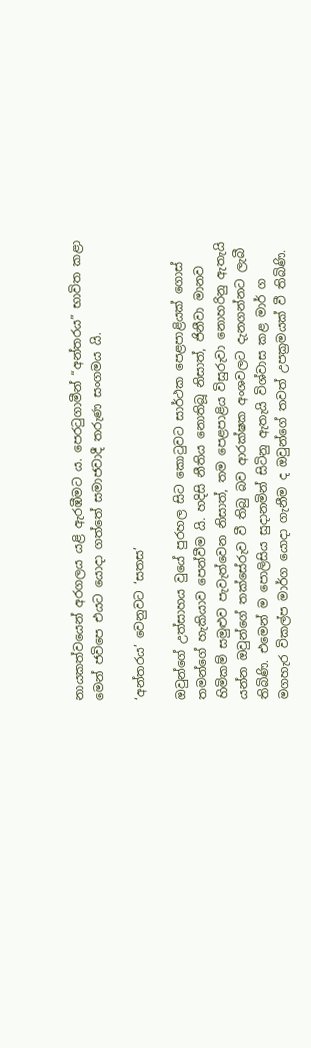නායකත්වයෙන් අරගලය යළි ඇරඹීමට ය. පෙරටුගාමීන් “අන්තරය” භාවිත කළා මෙන් ජවිපෙ එයට යොදා ගත්තේ සමාජවාදී තරුණ සංගමය යි.

‘අන්තරය’ වෙනුවට ‘සතස’

ඔවුන්ගේ උත්සාහය වුයේ පුරහල සිට කොටුවට සාර්ථක පෙළපාළියක් ගොස් තමන්ගේ හැකියාව පෙන්වීම යි. හදිසි නීතිය නොතිබූ නිසාත්, ජිනීවා මානව හිමිකම් සමුළුව පැවැත්වෙන නිසාත්, තම පෙළපාළිය විසුරුවා නොහරිනු ඇතැයි යන්න ඔවුන්ගේ තක්සේරුව වී තිබු බව ආරක්ෂක අංශවලට දැනගන්නට ලැබී තිබිණි. එමෙන් ම පොලිසිය සුදානමින් සිටිනු ඇතැයි විශ්වාස කළ මාර් ග මගහැර විකල්ප මාර්ග යොදා ගැනීම ද ඔවුන්ගේ තවත් උපක්‍රමයක් වී තිබිණි.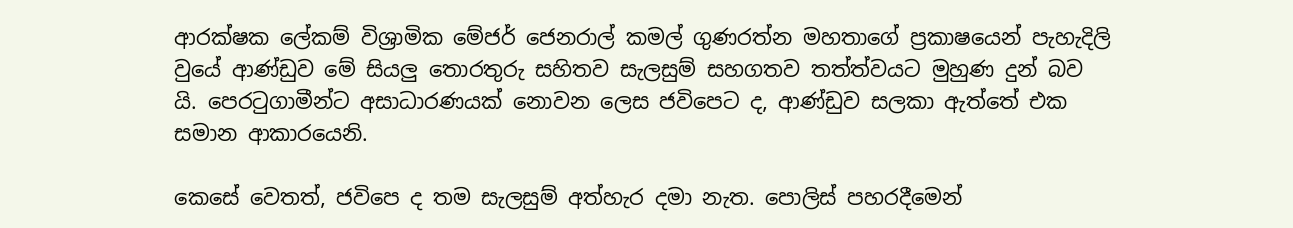ආරක්ෂක ලේකම් විශ්‍රාමික මේජර් ජෙනරාල් කමල් ගුණරත්න මහතාගේ ප්‍රකාෂයෙන් පැහැදිලි වුයේ ආණ්ඩුව මේ සියලු තොරතුරු සහිතව සැලසුම් සහගතව තත්ත්වයට මුහුණ දුන් බව යි. පෙරටුගාමීන්ට අසාධාරණයක් නොවන ලෙස ජවිපෙට ද, ආණ්ඩුව සලකා ඇත්තේ එක සමාන ආකාරයෙනි.

කෙසේ වෙතත්, ජවිපෙ ද තම සැලසුම් අත්හැර දමා නැත. පොලිස් පහරදීමෙන්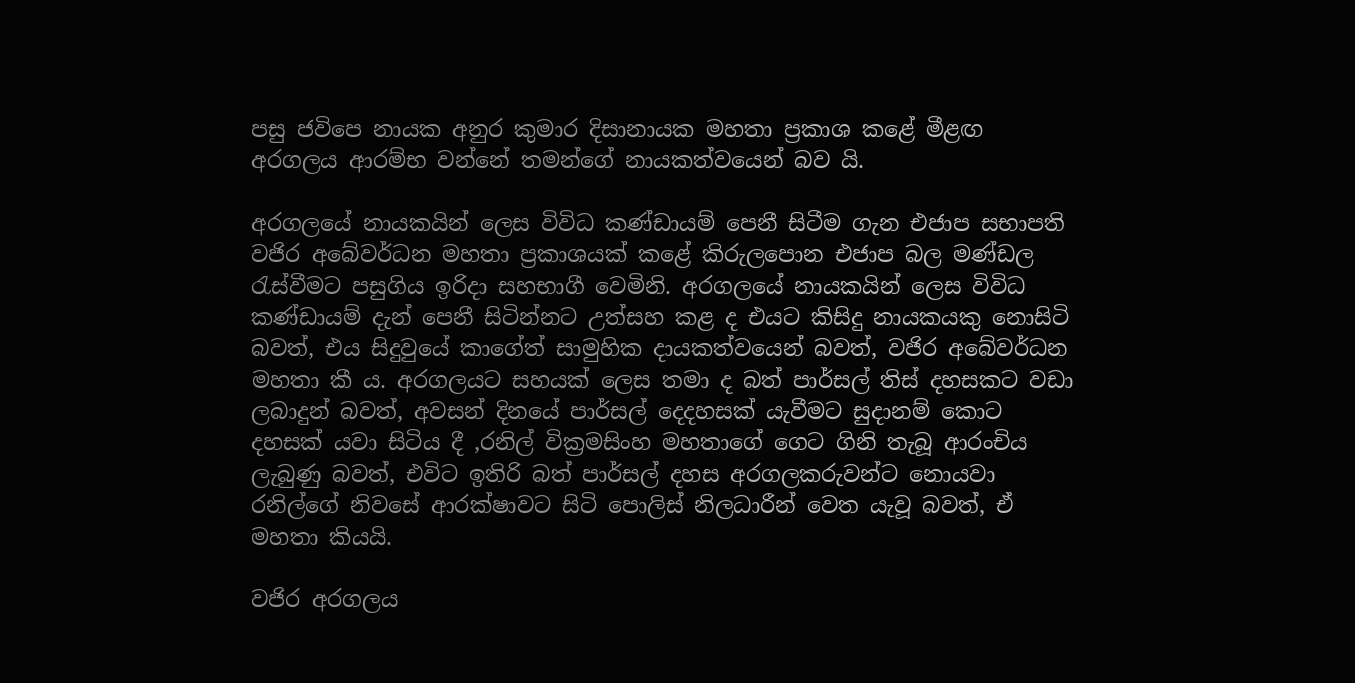පසු ජවිපෙ නායක අනුර කුමාර දිසානායක මහතා ප්‍රකාශ කළේ මීළඟ අරගලය ආරම්භ වන්නේ තමන්ගේ නායකත්වයෙන් බව යි.

අරගලයේ නායකයින් ලෙස විවිධ කණ්ඩායම් පෙනී සිටීම ගැන එජාප සභාපති වජිර අබේවර්ධන මහතා ප්‍රකාශයක් කළේ කිරුලපොන එජාප බල මණ්ඩල රැස්වීමට පසුගිය ඉරිදා සහභාගී වෙමිනි. අරගලයේ නායකයින් ලෙස විවිධ කණ්ඩායම් දැන් පෙනී සිටින්නට උත්සහ කළ ද එයට කිසිදු නායකයකු නොසිටි බවත්, එය සිදුවුයේ කාගේත් සාමුහික දායකත්වයෙන් බවත්, වජිර අබේවර්ධන මහතා කී ය. අරගලයට සහයක් ලෙස තමා ද බත් පාර්සල් තිස් දහසකට වඩා ලබාදුන් බවත්, අවසන් දිනයේ පාර්සල් දෙදහසක් යැවීමට සුදානම් කොට දහසක් යවා සිටිය දී ,රනිල් වික්‍රමසිංහ මහතාගේ ගෙට ගිනි තැබූ ආරංචිය ලැබුණු බවත්, එවිට ඉතිරි බත් පාර්සල් දහස අරගලකරුවන්ට නොයවා රනිල්ගේ නිවසේ ආරක්ෂාවට සිටි පොලිස් නිලධාරීන් වෙත යැවූ බවත්, ඒ මහතා කියයි.

වජිර අරගලය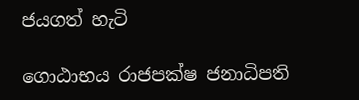ජයගත් හැටි

ගොඨාභය රාජපක්ෂ ජනාධිපති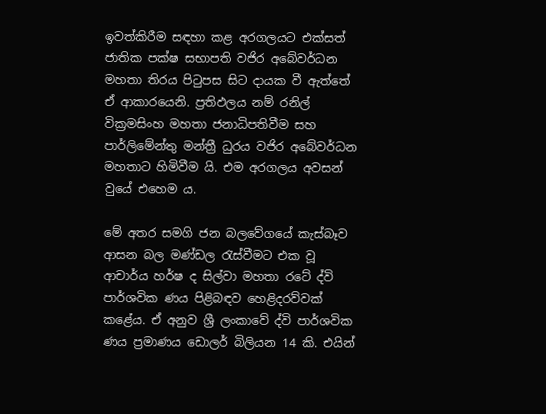ඉවත්කිරීම සඳහා කළ අරගලයට එක්සත් ජාතික පක්ෂ සභාපති වජිර අබේවර්ධන මහතා තිරය පිටුපස සිට දායක වී ඇත්තේ ඒ ආකාරයෙනි. ප්‍රතිඵලය නම් රනිල් වික්‍රමසිංහ මහතා ජනාධිපතිවීම සහ පාර්ලිමේන්තු මන්ත්‍රී ධුරය වජිර අබේවර්ධන මහතාට හිමිවීම යි. එම අරගලය අවසන් වුයේ එහෙම ය.

මේ අතර සමගි ජන බලවේගයේ කැස්බෑව ආසන බල මණ්ඩල රැස්වීමට එක වූ ආචාර්ය හර්ෂ ද සිල්වා මහතා රටේ ද්වි පාර්ශවික ණය පිළිබඳව හෙළිදරව්වක් කළේය. ඒ අනුව ශ්‍රී ලංකාවේ ද්වි පාර්ශවික ණය ප්‍රමාණය ඩොලර් බිලියන 14 කි. එයින්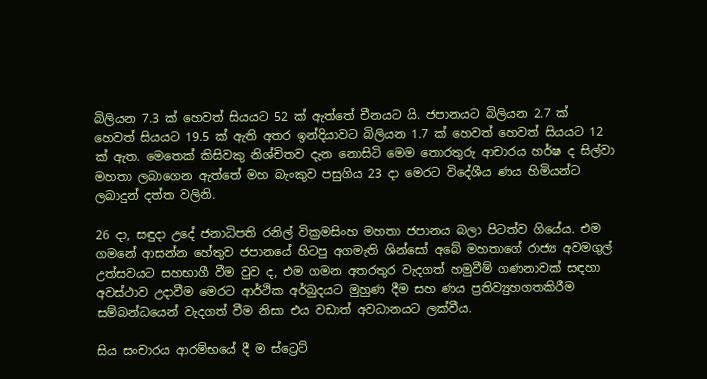බිලියන 7.3 ක් හෙවත් සියයට 52 ක් ඇත්තේ චීනයට යි. ජපානයට බිලියන 2.7 ක් හෙවත් සියයට 19.5 ක් ඇති අතර ඉන්දියාවට බිලියන 1.7 ක් හෙවත් හෙවත් සියයට 12 ක් ඇත. මෙතෙක් කිසිවකු නිශ්චිතව දැන නොසිටි මෙම තොරතුරු ආචාරය හර්ෂ ද සිල්වා මහතා ලබාගෙන ඇත්තේ මහ බැංකුව පසුගිය 23 දා මෙරට විදේශීය ණය හිමියන්ට ලබාදුන් දත්ත වලිනි.

26 දා, සඳුදා උදේ ජනාධිපති රනිල් වික්‍රමසිංහ මහතා ජපානය බලා පිටත්ව ගියේය. එම ගමනේ ආසන්න හේතුව ජපානයේ හිටපු අගමැති ශින්සෝ අබේ මහතාගේ රාජ්‍ය අවමගුල් උත්සවයට සහභාගී වීම වුව ද, එම ගමන අතරතුර වැදගත් හමුවීම් ගණනාවක් සඳහා අවස්ථාව උදාවීම මෙරට ආර්ථික අර්බුදයට මුහුණ දීම සහ ණය ප්‍රතිව්‍යුහගතකිරීම සම්බන්ධයෙන් වැදගත් වීම නිසා එය වඩාත් අවධානයට ලක්වීය.

සිය සංචාරය ආරම්භයේ දී ම ස්ට්‍රෙට්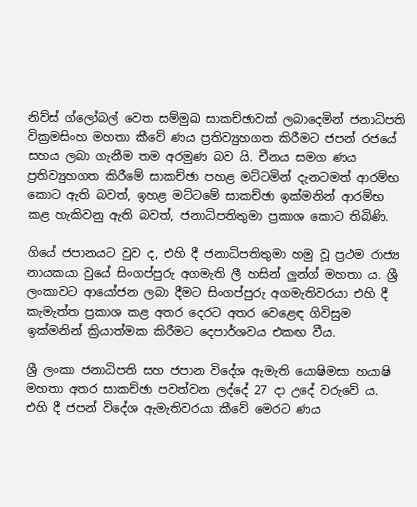නිව්ස් ග්ලෝබල් වෙත සම්මුඛ සාකච්ඡාවක් ලබාදෙමින් ජනාධිපති වික්‍රමසිංහ මහතා කීවේ ණය ප්‍රතිව්‍යුහගත කිරීමට ජපන් රජයේ සහය ලබා ගැනීම තම අරමුණ බව යි. චීනය සමග ණය ප්‍රතිව්‍යුහගත කිරීමේ සාකච්ඡා පහළ මට්ටමින් දැනටමත් ආරම්භ කොට ඇති බවත්, ඉහළ මට්ටමේ සාකච්ඡා ඉක්මනින් ආරම්භ කළ හැකිවනු ඇති බවත්, ජනාධිපතිතුමා ප්‍රකාශ කොට තිබිණි.

ගියේ ජපානයට වුව ද, එහි දී ජනාධිපතිතුමා හමු වූ ප්‍රථම රාජ්‍ය නායකයා වුයේ සිංගප්පුරු අගමැති ලී හසින් ලුන්ග් මහතා ය. ශ්‍රී ලංකාවට ආයෝජන ලබා දීමට සිංගප්පුරු අගමැතිවරයා එහි දී කැමැත්ත ප්‍රකාශ කළ අතර දෙරට අතර වෙළෙඳ ගිවිසුම ඉක්මනින් ක්‍රියාත්මක කිරීමට දෙපාර්ශවය එකඟ වීය.

ශ්‍රී ලංකා ජනාධිපති සහ ජපාන විදේශ ඇමැති යොෂිමසා හයාෂි මහතා අතර සාකච්ඡා පවත්වන ලද්දේ 27 දා උදේ වරුවේ ය. එහි දී ජපන් විදේශ ඇමැතිවරයා කීවේ මෙරට ණය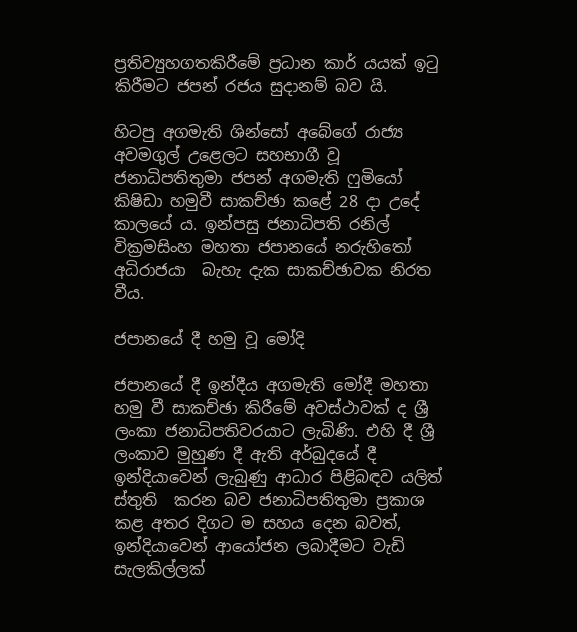ප්‍රතිව්‍යුහගතකිරීමේ ප්‍රධාන කාර් යයක් ඉටු කිරීමට ජපන් රජය සුදානම් බව යි.

හිටපු අගමැති ශින්සෝ අබේගේ රාජ්‍ය අවමගුල් උළෙලට සහභාගී වූ ජනාධිපතිතුමා ජපන් අගමැති ෆුමියෝ කිෂිඩා හමුවී සාකච්ඡා කළේ 28 දා උදේ කාලයේ ය. ඉන්පසු ජනාධිපති රනිල් වික්‍රමසිංහ මහතා ජපානයේ නරුහිතෝ අධිරාජයා  බැහැ දැක සාකච්ඡාවක නිරත වීය.

ජපානයේ දී හමු වූ මෝදි

ජපානයේ දී ඉන්දීය අගමැති මෝදී මහතා හමු වී සාකච්ඡා කිරීමේ අවස්ථාවක් ද ශ්‍රී ලංකා ජනාධිපතිවරයාට ලැබිණි. එහි දී ශ්‍රී ලංකාව මුහුණ දී ඇති අර්බුදයේ දී ඉන්දියාවෙන් ලැබුණු ආධාර පිළිබඳව යලිත් ස්තුති  කරන බව ජනාධිපතිතුමා ප්‍රකාශ කළ අතර දිගට ම සහය දෙන බවත්, ඉන්දියාවෙන් ආයෝජන ලබාදීමට වැඩි සැලකිල්ලක්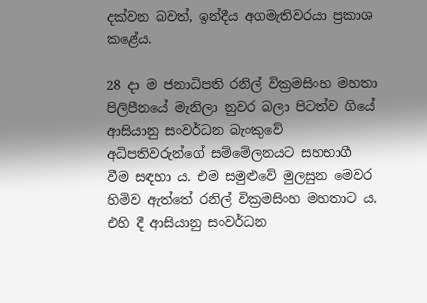දක්වන බවත්, ඉන්දීය අගමැතිවරයා ප්‍රකාශ කළේය.

28 දා ම ජනාධිපති රනිල් වික්‍රමසිංහ මහතා පිලිපීනයේ මැනිලා නුවර බලා පිටත්ව ගියේ ආසියානු සංවර්ධන බැංකුවේ අධිපතිවරුන්ගේ සම්මේලනයට සහභාගී වීම සඳහා ය. එම සමුළුවේ මුලසුන මෙවර හිමිව ඇත්තේ රනිල් වික්‍රමසිංහ මහතාට ය. එහි දී ආසියානු සංවර්ධන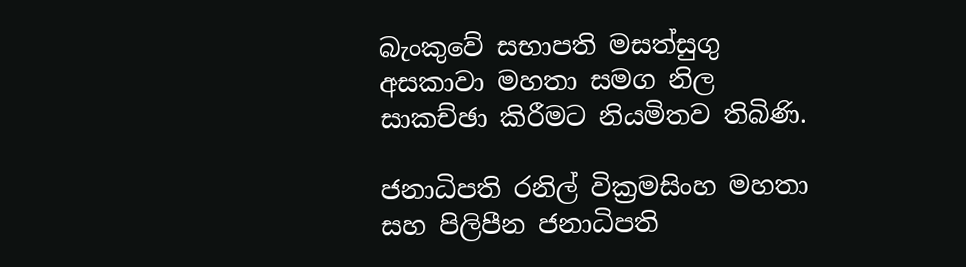බැංකුවේ සභාපති මසත්සුගු අසකාවා මහතා සමග නිල සාකච්ඡා කිරීමට නියමිතව තිබිණි.

ජනාධිපති රනිල් වික්‍රමසිංහ මහතා සහ පිලිපීන ජනාධිපති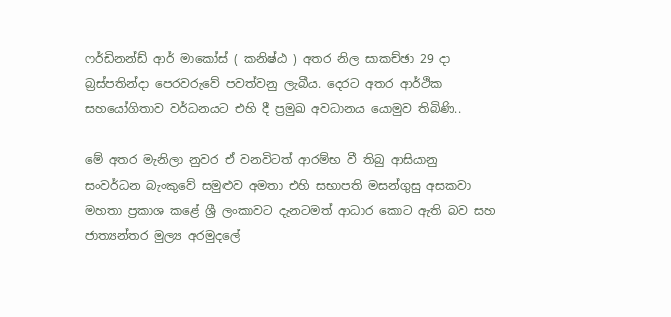ෆර්ඩිනන්ඩ් ආර් මාකෝස් ( කනිෂ්ඨ ) අතර නිල සාකච්ඡා 29 දා බ්‍රස්පතින්දා පෙරවරුවේ පවත්වනු ලැබීය. දෙරට අතර ආර්ථික සහයෝගිතාව වර්ධනයට එහි දී ප්‍රමුඛ අවධානය යොමුව තිබිණි..

මේ අතර මැනිලා නුවර ඒ වනවිටත් ආරම්භ වී තිබු ආසියානු සංවර්ධන බැංකුවේ සමුළුව අමතා එහි සභාපති මසන්ගුසු අසකවා මහතා ප්‍රකාශ කළේ ශ්‍රී ලංකාවට දැනටමත් ආධාර කොට ඇති බව සහ ජාත්‍යන්තර මුල්‍ය අරමුදලේ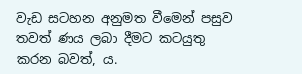වැඩ සටහන අනුමත වීමෙන් පසුව තවත් ණය ලබා දීමට කටයුතු කරන බවත්, ය.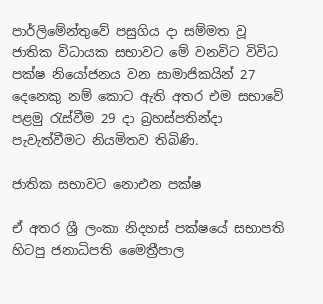පාර්ලිමේන්තුවේ පසුගිය දා සම්මත වූ ජාතික විධායක සභාවට මේ වනවිට විවිධ පක්ෂ නියෝජනය වන සාමාජිකයින් 27 දෙනෙකු නම් කොට ඇති අතර එම සභාවේ පළමු රැස්වීම 29 දා බ්‍රහස්පතින්දා පැවැත්වීමට නියමිතව තිබිණි.

ජාතික සභාවට නොඑන පක්ෂ

ඒ අතර ශ්‍රී ලංකා නිදහස් පක්ෂයේ සභාපති හිටපු ජනාධිපති මෛත්‍රීපාල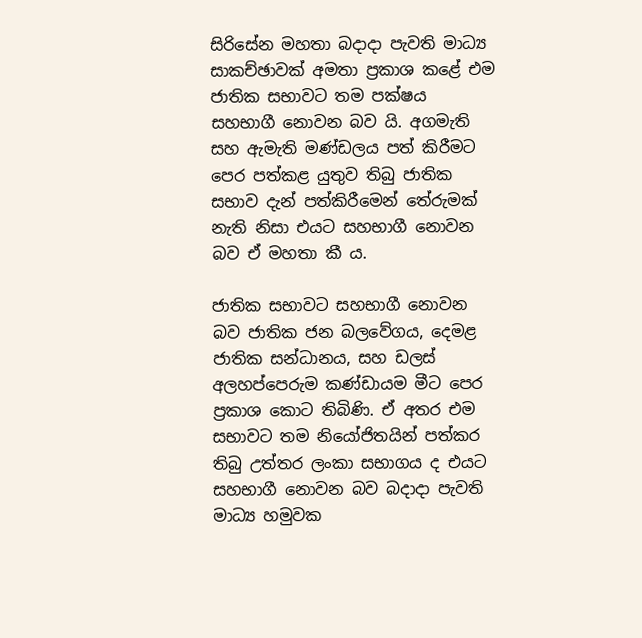සිරිසේන මහතා බදාදා පැවති මාධ්‍ය සාකච්ඡාවක් අමතා ප්‍රකාශ කළේ එම ජාතික සභාවට තම පක්ෂය සහභාගී නොවන බව යි. අගමැති සහ ඇමැති මණ්ඩලය පත් කිරීමට පෙර පත්කළ යුතුව තිබු ජාතික සභාව දැන් පත්කිරීමෙන් තේරුමක් නැති නිසා එයට සහභාගී නොවන බව ඒ මහතා කී ය.

ජාතික සභාවට සහභාගී නොවන බව ජාතික ජන බලවේගය, දෙමළ ජාතික සන්ධානය, සහ ඩලස් අලහප්පෙරුම කණ්ඩායම මීට පෙර ප්‍රකාශ කොට තිබිණි. ඒ අතර එම සභාවට තම නියෝජිතයින් පත්කර තිබු උත්තර ලංකා සභාගය ද එයට සහභාගී නොවන බව බදාදා පැවති මාධ්‍ය හමුවක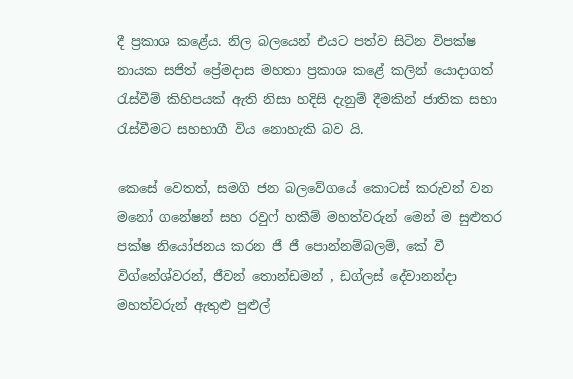දී ප්‍රකාශ කළේය. නිල බලයෙන් එයට පත්ව සිටින විපක්ෂ නායක සජිත් ප්‍රේමදාස මහතා ප්‍රකාශ කළේ කලින් යොදාගත් රැස්වීම් කිහිපයක් ඇති නිසා හදිසි දැනුම් දීමකින් ජාතික සභා රැස්වීමට සහභාගී විය නොහැකි බව යි.

කෙසේ වෙතත්, සමගි ජන බලවේගයේ කොටස් කරුවන් වන මනෝ ගනේෂන් සහ රවුෆ් හකීම් මහත්වරුන් මෙන් ම සුළුතර පක්ෂ නියෝජනය කරන ජී ජී පොන්නම්බලම්, කේ වී විග්නේශ්වරන්, ජීවන් තොන්ඩමන් , ඩග්ලස් දේවානන්දා මහත්වරුන් ඇතුළු පුළුල්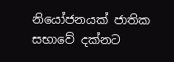නියෝජනයක් ජාතික සභාවේ දක්නට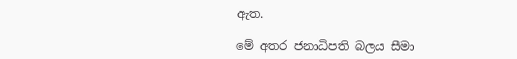ඇත.

මේ අතර ජනාධිපති බලය සීමා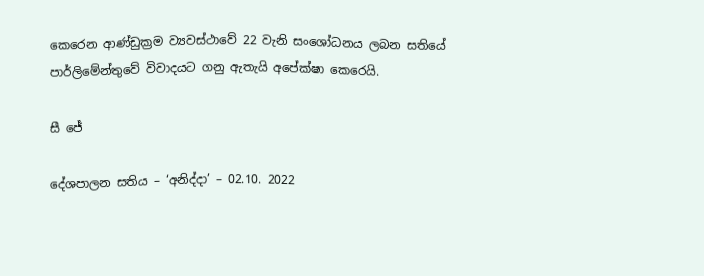කෙරෙන ආණ්ඩුක්‍රම ව්‍යවස්ථාවේ 22 වැනි සංශෝධනය ලබන සතියේ පාර්ලිමේන්තුවේ විවාදයට ගනු ඇතැයි අපේක්ෂා කෙරෙයි.

සී ජේ

දේශපාලන සතිය – ‘අනිද්දා’ – 02.10. 2022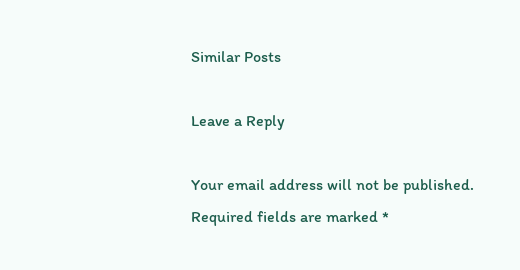Similar Posts

Leave a Reply

Your email address will not be published. Required fields are marked *